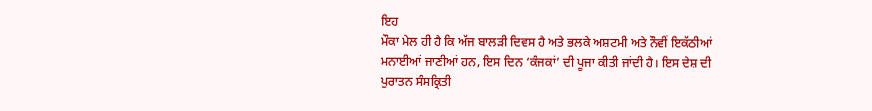ਇਹ
ਮੌਕਾ ਮੇਲ ਹੀ ਹੈ ਕਿ ਅੱਜ ਬਾਲੜੀ ਦਿਵਸ ਹੈ ਅਤੇ ਭਲਕੇ ਅਸ਼ਟਮੀ ਅਤੇ ਨੌਵੀਂ ਇਕੱਠੀਆਂ
ਮਨਾਈਆਂ ਜਾਣੀਆਂ ਹਨ, ਇਸ ਦਿਨ ‘ਕੰਜਕਾਂ’ ਦੀ ਪੂਜਾ ਕੀਤੀ ਜਾਂਦੀ ਹੈ। ਇਸ ਦੇਸ਼ ਦੀ
ਪੁਰਾਤਨ ਸੰਸਕ੍ਰਿਤੀ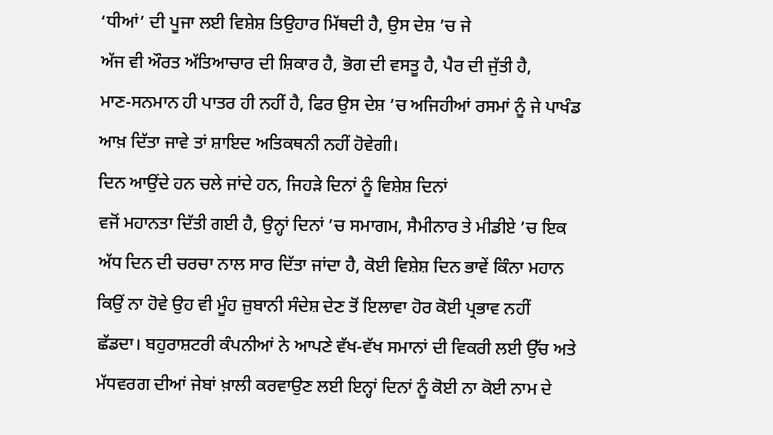‘ਧੀਆਂ’ ਦੀ ਪੂਜਾ ਲਈ ਵਿਸ਼ੇਸ਼ ਤਿਉਹਾਰ ਮਿੱਥਦੀ ਹੈ, ਉਸ ਦੇਸ਼ ’ਚ ਜੇ
ਅੱਜ ਵੀ ਔਰਤ ਅੱਤਿਆਚਾਰ ਦੀ ਸ਼ਿਕਾਰ ਹੈ, ਭੋਗ ਦੀ ਵਸਤੂ ਹੈ, ਪੈਰ ਦੀ ਜੁੱਤੀ ਹੈ,
ਮਾਣ-ਸਨਮਾਨ ਹੀ ਪਾਤਰ ਹੀ ਨਹੀਂ ਹੈ, ਫਿਰ ਉਸ ਦੇਸ਼ ’ਚ ਅਜਿਹੀਆਂ ਰਸਮਾਂ ਨੂੰ ਜੇ ਪਾਖੰਡ
ਆਖ਼ ਦਿੱਤਾ ਜਾਵੇ ਤਾਂ ਸ਼ਾਇਦ ਅਤਿਕਥਨੀ ਨਹੀਂ ਹੋਵੇਗੀ।
ਦਿਨ ਆਉਂਦੇ ਹਨ ਚਲੇ ਜਾਂਦੇ ਹਨ, ਜਿਹੜੇ ਦਿਨਾਂ ਨੂੰ ਵਿਸ਼ੇਸ਼ ਦਿਨਾਂ
ਵਜੋਂ ਮਹਾਨਤਾ ਦਿੱਤੀ ਗਈ ਹੈ, ਉਨ੍ਹਾਂ ਦਿਨਾਂ ’ਚ ਸਮਾਗਮ, ਸੈਮੀਨਾਰ ਤੇ ਮੀਡੀਏ ’ਚ ਇਕ
ਅੱਧ ਦਿਨ ਦੀ ਚਰਚਾ ਨਾਲ ਸਾਰ ਦਿੱਤਾ ਜਾਂਦਾ ਹੈ, ਕੋਈ ਵਿਸ਼ੇਸ਼ ਦਿਨ ਭਾਵੇਂ ਕਿੰਨਾ ਮਹਾਨ
ਕਿਉਂ ਨਾ ਹੋਵੇ ਉਹ ਵੀ ਮੂੰਹ ਜ਼ੁਬਾਨੀ ਸੰਦੇਸ਼ ਦੇਣ ਤੋਂ ਇਲਾਵਾ ਹੋਰ ਕੋਈ ਪ੍ਰਭਾਵ ਨਹੀਂ
ਛੱਡਦਾ। ਬਹੁਰਾਸ਼ਟਰੀ ਕੰਪਨੀਆਂ ਨੇ ਆਪਣੇ ਵੱਖ-ਵੱਖ ਸਮਾਨਾਂ ਦੀ ਵਿਕਰੀ ਲਈ ਉੱਚ ਅਤੇ
ਮੱਧਵਰਗ ਦੀਆਂ ਜੇਬਾਂ ਖ਼ਾਲੀ ਕਰਵਾਉਣ ਲਈ ਇਨ੍ਹਾਂ ਦਿਨਾਂ ਨੂੰ ਕੋਈ ਨਾ ਕੋਈ ਨਾਮ ਦੇ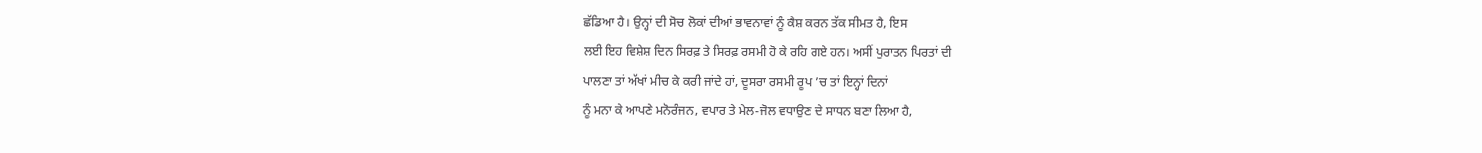ਛੱਡਿਆ ਹੈ। ਉਨ੍ਹਾਂ ਦੀ ਸੋਚ ਲੋਕਾਂ ਦੀਆਂ ਭਾਵਨਾਵਾਂ ਨੂੰ ਕੈਸ਼ ਕਰਨ ਤੱਕ ਸੀਮਤ ਹੈ, ਇਸ
ਲਈ ਇਹ ਵਿਸ਼ੇਸ਼ ਦਿਨ ਸਿਰਫ਼ ਤੇ ਸਿਰਫ਼ ਰਸਮੀ ਹੋ ਕੇ ਰਹਿ ਗਏ ਹਨ। ਅਸੀਂ ਪੁਰਾਤਨ ਪਿਰਤਾਂ ਦੀ
ਪਾਲਣਾ ਤਾਂ ਅੱਖਾਂ ਮੀਚ ਕੇ ਕਰੀ ਜਾਂਦੇ ਹਾਂ, ਦੂਸਰਾ ਰਸਮੀ ਰੂਪ ’ਚ ਤਾਂ ਇਨ੍ਹਾਂ ਦਿਨਾਂ
ਨੂੰ ਮਨਾ ਕੇ ਆਪਣੇ ਮਨੋਰੰਜਨ, ਵਪਾਰ ਤੇ ਮੇਲ-ਜੋਲ ਵਧਾਉਣ ਦੇ ਸਾਧਨ ਬਣਾ ਲਿਆ ਹੈ,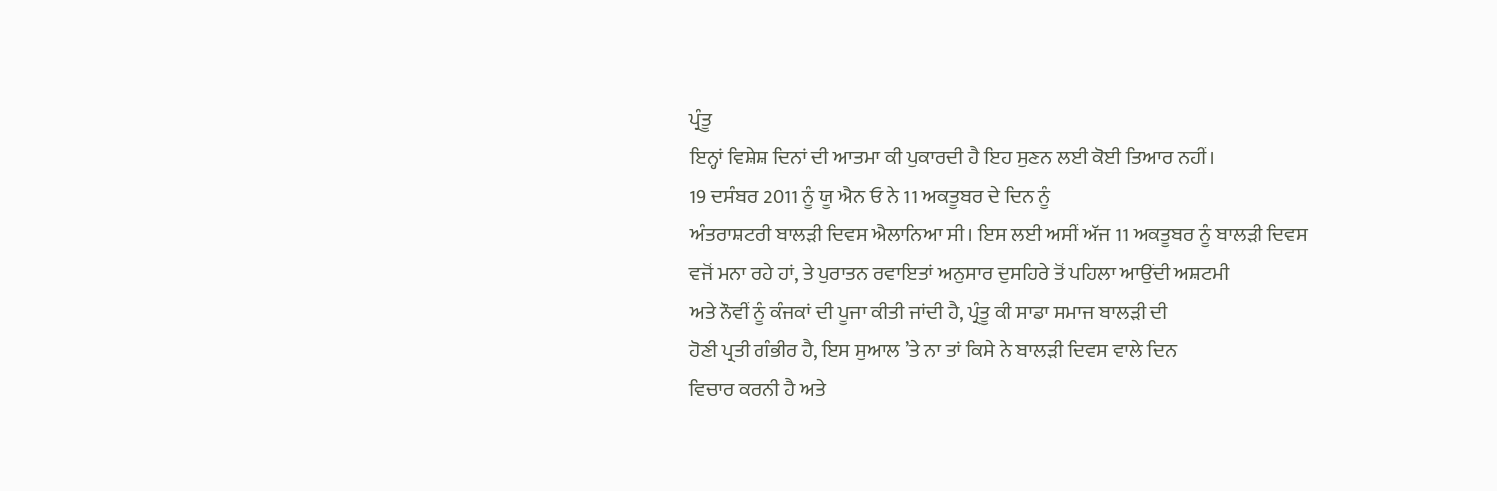ਪ੍ਰੰਤੂ
ਇਨ੍ਹਾਂ ਵਿਸ਼ੇਸ਼ ਦਿਨਾਂ ਦੀ ਆਤਮਾ ਕੀ ਪੁਕਾਰਦੀ ਹੈ ਇਹ ਸੁਣਨ ਲਈ ਕੋਈ ਤਿਆਰ ਨਹੀਂ।
19 ਦਸੰਬਰ 2011 ਨੂੰ ਯੂ ਐਨ ਓ ਨੇ 11 ਅਕਤੂਬਰ ਦੇ ਦਿਨ ਨੂੰ
ਅੰਤਰਾਸ਼ਟਰੀ ਬਾਲੜੀ ਦਿਵਸ ਐਲਾਨਿਆ ਸੀ। ਇਸ ਲਈ ਅਸੀਂ ਅੱਜ 11 ਅਕਤੂਬਰ ਨੂੰ ਬਾਲੜੀ ਦਿਵਸ
ਵਜੋਂ ਮਨਾ ਰਹੇ ਹਾਂ, ਤੇ ਪੁਰਾਤਨ ਰਵਾਇਤਾਂ ਅਨੁਸਾਰ ਦੁਸਹਿਰੇ ਤੋਂ ਪਹਿਲਾ ਆਉਂਦੀ ਅਸ਼ਟਮੀ
ਅਤੇ ਨੌਵੀਂ ਨੂੰ ਕੰਜਕਾਂ ਦੀ ਪੂਜਾ ਕੀਤੀ ਜਾਂਦੀ ਹੈ, ਪ੍ਰੰਤੂ ਕੀ ਸਾਡਾ ਸਮਾਜ ਬਾਲੜੀ ਦੀ
ਹੋਣੀ ਪ੍ਰਤੀ ਗੰਭੀਰ ਹੈ, ਇਸ ਸੁਆਲ ’ਤੇ ਨਾ ਤਾਂ ਕਿਸੇ ਨੇ ਬਾਲੜੀ ਦਿਵਸ ਵਾਲੇ ਦਿਨ
ਵਿਚਾਰ ਕਰਨੀ ਹੈ ਅਤੇ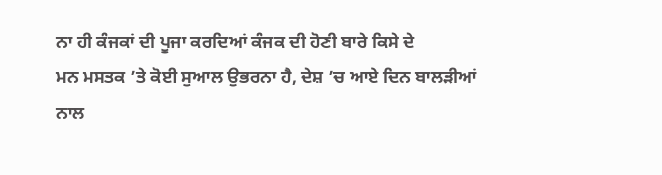ਨਾ ਹੀ ਕੰਜਕਾਂ ਦੀ ਪੂਜਾ ਕਰਦਿਆਂ ਕੰਜਕ ਦੀ ਹੋਣੀ ਬਾਰੇ ਕਿਸੇ ਦੇ
ਮਨ ਮਸਤਕ ’ਤੇ ਕੋਈ ਸੁਆਲ ਉਭਰਨਾ ਹੈ, ਦੇਸ਼ ’ਚ ਆਏ ਦਿਨ ਬਾਲੜੀਆਂ ਨਾਲ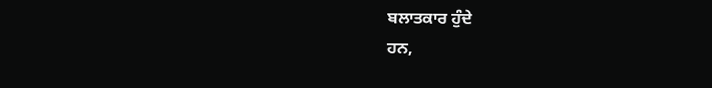ਬਲਾਤਕਾਰ ਹੁੰਦੇ
ਹਨ,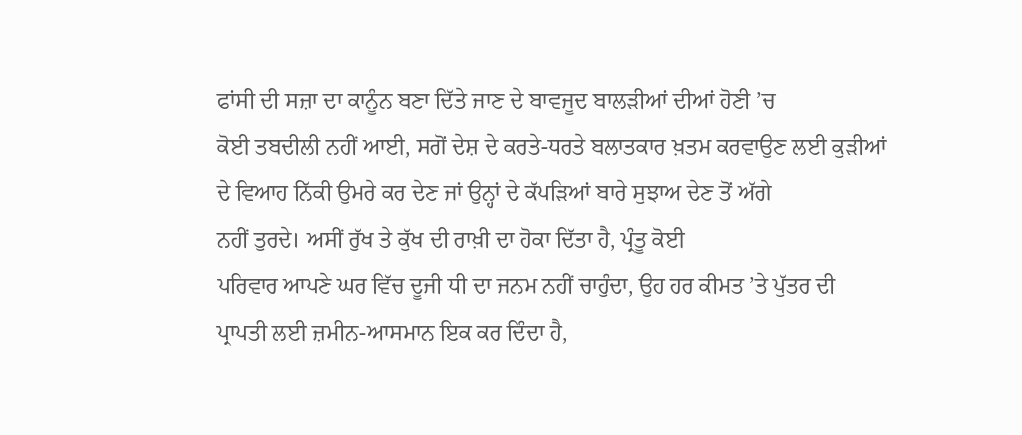ਫਾਂਸੀ ਦੀ ਸਜ਼ਾ ਦਾ ਕਾਨੂੰਨ ਬਣਾ ਦਿੱਤੇ ਜਾਣ ਦੇ ਬਾਵਜੂਦ ਬਾਲੜੀਆਂ ਦੀਆਂ ਹੋਣੀ ’ਚ
ਕੋਈ ਤਬਦੀਲੀ ਨਹੀਂ ਆਈ, ਸਗੋਂ ਦੇਸ਼ ਦੇ ਕਰਤੇ-ਧਰਤੇ ਬਲਾਤਕਾਰ ਖ਼ਤਮ ਕਰਵਾਉਣ ਲਈ ਕੁੜੀਆਂ
ਦੇ ਵਿਆਹ ਨਿੱਕੀ ਉਮਰੇ ਕਰ ਦੇਣ ਜਾਂ ਉਨ੍ਹਾਂ ਦੇ ਕੱਪੜਿਆਂ ਬਾਰੇ ਸੁਝਾਅ ਦੇਣ ਤੋਂ ਅੱਗੇ
ਨਹੀਂ ਤੁਰਦੇ। ਅਸੀਂ ਰੁੱਖ ਤੇ ਕੁੱਖ ਦੀ ਰਾਖ਼ੀ ਦਾ ਹੋਕਾ ਦਿੱਤਾ ਹੈ, ਪ੍ਰੰਤੂ ਕੋਈ
ਪਰਿਵਾਰ ਆਪਣੇ ਘਰ ਵਿੱਚ ਦੂਜੀ ਧੀ ਦਾ ਜਨਮ ਨਹੀਂ ਚਾਹੁੰਦਾ, ਉਹ ਹਰ ਕੀਮਤ ’ਤੇ ਪੁੱਤਰ ਦੀ
ਪ੍ਰਾਪਤੀ ਲਈ ਜ਼ਮੀਨ-ਆਸਮਾਨ ਇਕ ਕਰ ਦਿੰਦਾ ਹੈ,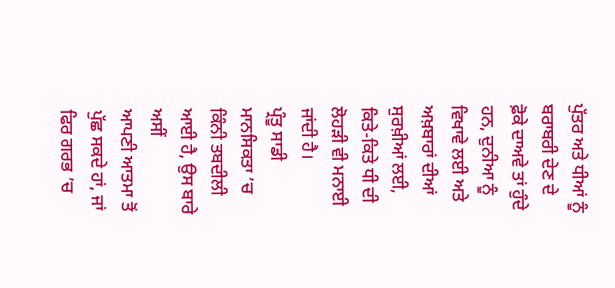ਪੁੱਤਰ ਅਤੇ ਧੀਆਂ ਨੂੰ ਬਰਾਬਰੀ ਦੇਣ ਦੇ
ਫ਼ੋਕੇ ਦਾਅਵੇ ਤਾਂ ਹੁੰਦੇ ਹਨ, ਦੁਨੀਆ ਨੂੰ ਵਿਖਾਵੇ ਲਈ ਅਤੇ ਅਖ਼ਬਾਰਾਂ ਦੀਆਂ ਸੁਰਖ਼ੀਆਂ ਲਈ,
ਕਿਤੇ-ਕਿਤੇ ਧੀ ਦੀ ਲੋਹੜੀ ਵੀ ਮਨਾਈ ਜਾਂਦੀ ਹੈ।
ਪ੍ਰੰਤੂ ਸਾਡੀ ਮਾਨਸਿਕਤਾ ’ਚ ਕਿੰਨੀ ਤਬਦੀਲੀ ਆਈ ਹੈ, ਉਸ ਬਾਰੇ ਅਸੀਂ
ਆਪਣੀ ਆਤਮਾ ਤੋਂ ਪੁੱਛ ਸਕਦੇ ਹਾਂ, ਜਾਂ ਫਿਰ ਗਰਭ ’ਚ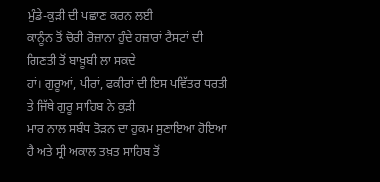ਮੁੰਡੇ-ਕੁੜੀ ਦੀ ਪਛਾਣ ਕਰਨ ਲਈ
ਕਾਨੂੰਨ ਤੋਂ ਚੋਰੀ ਰੋਜ਼ਾਨਾ ਹੁੰਦੇ ਹਜ਼ਾਰਾਂ ਟੈਸਟਾਂ ਦੀ ਗਿਣਤੀ ਤੋਂ ਬਾਖ਼ੂਬੀ ਲਾ ਸਕਦੇ
ਹਾਂ। ਗੁਰੂਆਂ, ਪੀਰਾਂ, ਫਕੀਰਾਂ ਦੀ ਇਸ ਪਵਿੱਤਰ ਧਰਤੀ ਤੇ ਜਿੱਥੇ ਗੁਰੂ ਸਾਹਿਬ ਨੇ ਕੁੜੀ
ਮਾਰ ਨਾਲ ਸਬੰਧ ਤੋੜਨ ਦਾ ਹੁਕਮ ਸੁਣਾਇਆ ਹੋਇਆ ਹੈ ਅਤੇ ਸ੍ਰੀ ਅਕਾਲ ਤਖ਼ਤ ਸਾਹਿਬ ਤੋਂ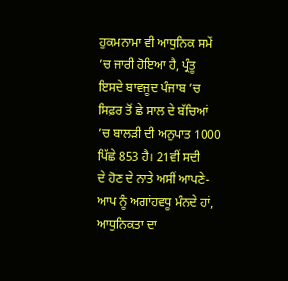ਹੁਕਮਨਾਮਾ ਵੀ ਆਧੁਨਿਕ ਸਮੇਂ ’ਚ ਜਾਰੀ ਹੋਇਆ ਹੈ, ਪ੍ਰੰਤੂ ਇਸਦੇ ਬਾਵਜੂਦ ਪੰਜਾਬ ’ਚ
ਸਿਫ਼ਰ ਤੋਂ ਛੇ ਸਾਲ ਦੇ ਬੱਚਿਆਂ ’ਚ ਬਾਲੜੀ ਦੀ ਅਨੁਪਾਤ 1000 ਪਿੱਛੇ 853 ਹੈ। 21ਵੀਂ ਸਦੀ
ਦੇ ਹੋਣ ਦੇ ਨਾਤੇ ਅਸੀਂ ਆਪਣੇ-ਆਪ ਨੂੰ ਅਗਾਂਹਵਧੂ ਮੰਨਦੇ ਹਾਂ, ਆਧੁਨਿਕਤਾ ਦਾ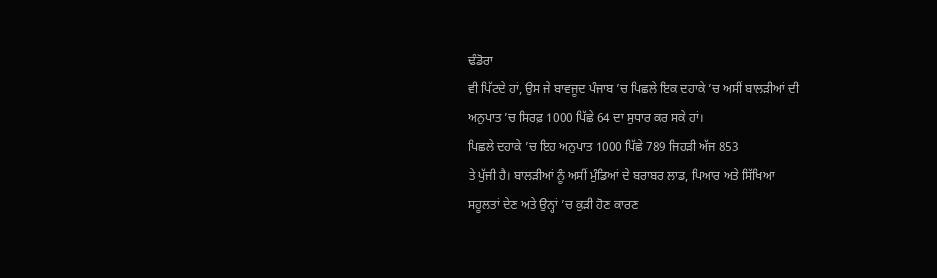ਢੰਡੋਰਾ
ਵੀ ਪਿੱਟਦੇ ਹਾਂ, ਉਸ ਜੇ ਬਾਵਜੂਦ ਪੰਜਾਬ ’ਚ ਪਿਛਲੇ ਇਕ ਦਹਾਕੇ ’ਚ ਅਸੀਂ ਬਾਲੜੀਆਂ ਦੀ
ਅਨੁਪਾਤ ’ਚ ਸਿਰਫ਼ 1000 ਪਿੱਛੇ 64 ਦਾ ਸੁਧਾਰ ਕਰ ਸਕੇ ਹਾਂ।
ਪਿਛਲੇ ਦਹਾਕੇ ’ਚ ਇਹ ਅਨੁਪਾਤ 1000 ਪਿੱਛੇ 789 ਜਿਹੜੀ ਅੱਜ 853
ਤੇ ਪੁੱਜੀ ਹੈ। ਬਾਲੜੀਆਂ ਨੂੰ ਅਸੀਂ ਮੁੰਡਿਆਂ ਦੇ ਬਰਾਬਰ ਲਾਡ, ਪਿਆਰ ਅਤੇ ਸਿੱਖਿਆ
ਸਹੂਲਤਾਂ ਦੇਣ ਅਤੇ ਉਨ੍ਹਾਂ ’ਚ ਕੁੜੀ ਹੋਣ ਕਾਰਣ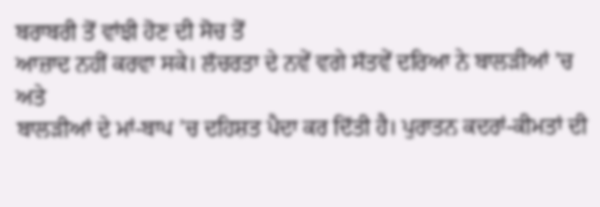ਬਰਾਬਰੀ ਤੋਂ ਵਾਂਝੀ ਹੋਣ ਦੀ ਸੋਚ ਤੋਂ
ਆਜ਼ਾਦ ਨਹੀਂ ਕਰਵਾ ਸਕੇ। ਲੱਚਰਤਾ ਦੇ ਨਵੇਂ ਵਗੇ ਸੱਤਵੇਂ ਦਰਿਆ ਨੇ ਬਾਲੜੀਆਂ ’ਚ ਅਤੇ
ਬਾਲੜੀਆਂ ਦੇ ਮਾਂ-ਬਾਪ ’ਚ ਦਹਿਸ਼ਤ ਪੈਦਾ ਕਰ ਦਿੱਤੀ ਹੈ। ਪੁਰਾਤਨ ਕਦਰਾਂ-ਕੀਮਤਾਂ ਦੀ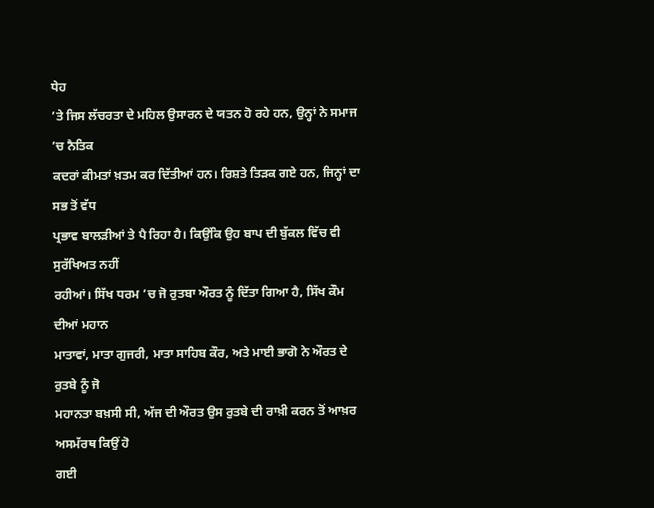ਧੇਹ
’ਤੇ ਜਿਸ ਲੱਚਰਤਾ ਦੇ ਮਹਿਲ ਉਸਾਰਨ ਦੇ ਯਤਨ ਹੋ ਰਹੇ ਹਨ, ਉਨ੍ਹਾਂ ਨੇ ਸਮਾਜ ’ਚ ਨੈਤਿਕ
ਕਦਰਾਂ ਕੀਮਤਾਂ ਖ਼ਤਮ ਕਰ ਦਿੱਤੀਆਂ ਹਨ। ਰਿਸ਼ਤੇ ਤਿੜਕ ਗਏ ਹਨ, ਜਿਨ੍ਹਾਂ ਦਾ ਸਭ ਤੋਂ ਵੱਧ
ਪ੍ਰਭਾਵ ਬਾਲੜੀਆਂ ਤੇ ਪੈ ਰਿਹਾ ਹੈ। ਕਿਉਂਕਿ ਉਹ ਬਾਪ ਦੀ ਬੁੱਕਲ ਵਿੱਚ ਵੀ ਸੁਰੱਖਿਅਤ ਨਹੀਂ
ਰਹੀਆਂ। ਸਿੱਖ ਧਰਮ ’ਚ ਜੋ ਰੁਤਬਾ ਔਰਤ ਨੂੰ ਦਿੱਤਾ ਗਿਆ ਹੈ, ਸਿੱਖ ਕੌਮ ਦੀਆਂ ਮਹਾਨ
ਮਾਤਾਵਾਂ, ਮਾਤਾ ਗੁਜਰੀ, ਮਾਤਾ ਸਾਹਿਬ ਕੌਰ, ਅਤੇ ਮਾਈ ਭਾਗੋ ਨੇ ਔਰਤ ਦੇ ਰੁਤਬੇ ਨੂੰ ਜੋ
ਮਹਾਨਤਾ ਬਖ਼ਸੀ ਸੀ, ਅੱਜ ਦੀ ਔਰਤ ਉਸ ਰੁਤਬੇ ਦੀ ਰਾਖ਼ੀ ਕਰਨ ਤੋਂ ਆਖ਼ਰ ਅਸਮੱਰਥ ਕਿਉਂ ਹੋ
ਗਈ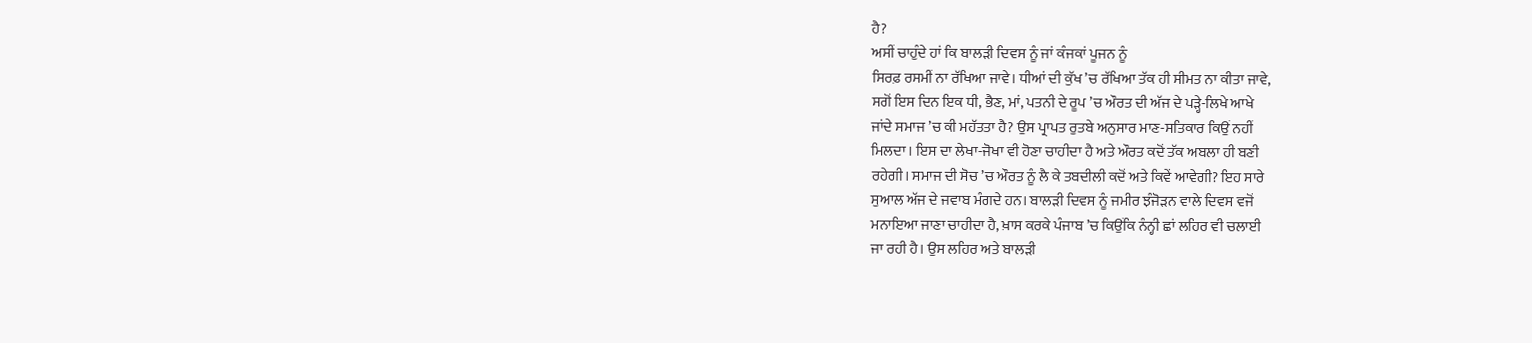ਹੈ?
ਅਸੀਂ ਚਾਹੁੰਦੇ ਹਾਂ ਕਿ ਬਾਲੜੀ ਦਿਵਸ ਨੂੰ ਜਾਂ ਕੰਜਕਾਂ ਪੂਜਨ ਨੂੰ
ਸਿਰਫ਼ ਰਸਮੀਂ ਨਾ ਰੱਖਿਆ ਜਾਵੇ। ਧੀਆਂ ਦੀ ਕੁੱਖ ’ਚ ਰੱਖਿਆ ਤੱਕ ਹੀ ਸੀਮਤ ਨਾ ਕੀਤਾ ਜਾਵੇ,
ਸਗੋਂ ਇਸ ਦਿਨ ਇਕ ਧੀ, ਭੈਣ, ਮਾਂ, ਪਤਨੀ ਦੇ ਰੂਪ ’ਚ ਔਰਤ ਦੀ ਅੱਜ ਦੇ ਪੜ੍ਹੇ-ਲਿਖੇ ਆਖੇ
ਜਾਂਦੇ ਸਮਾਜ ’ਚ ਕੀ ਮਹੱਤਤਾ ਹੈ? ਉਸ ਪ੍ਰਾਪਤ ਰੁਤਬੇ ਅਨੁਸਾਰ ਮਾਣ-ਸਤਿਕਾਰ ਕਿਉਂ ਨਹੀਂ
ਮਿਲਦਾ। ਇਸ ਦਾ ਲੇਖਾ-ਜੋਖਾ ਵੀ ਹੋਣਾ ਚਾਹੀਦਾ ਹੈ ਅਤੇ ਔਰਤ ਕਦੋਂ ਤੱਕ ਅਬਲਾ ਹੀ ਬਣੀ
ਰਹੇਗੀ। ਸਮਾਜ ਦੀ ਸੋਚ ’ਚ ਔਰਤ ਨੂੰ ਲੈ ਕੇ ਤਬਦੀਲੀ ਕਦੋਂ ਅਤੇ ਕਿਵੇਂ ਆਵੇਗੀ? ਇਹ ਸਾਰੇ
ਸੁਆਲ ਅੱਜ ਦੇ ਜਵਾਬ ਮੰਗਦੇ ਹਨ। ਬਾਲੜੀ ਦਿਵਸ ਨੂੰ ਜਮੀਰ ਝੰਜੋੜਨ ਵਾਲੇ ਦਿਵਸ ਵਜੋਂ
ਮਨਾਇਆ ਜਾਣਾ ਚਾਹੀਦਾ ਹੈ, ਖ਼ਾਸ ਕਰਕੇ ਪੰਜਾਬ ’ਚ ਕਿਉਂਕਿ ਨੰਨ੍ਹੀ ਛਾਂ ਲਹਿਰ ਵੀ ਚਲਾਈ
ਜਾ ਰਹੀ ਹੈ। ਉਸ ਲਹਿਰ ਅਤੇ ਬਾਲੜੀ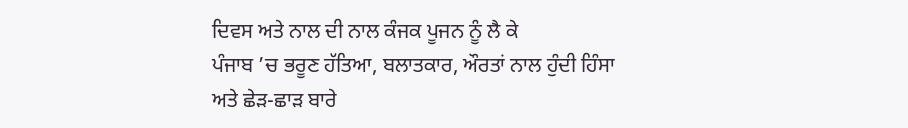ਦਿਵਸ ਅਤੇ ਨਾਲ ਦੀ ਨਾਲ ਕੰਜਕ ਪੂਜਨ ਨੂੰ ਲੈ ਕੇ
ਪੰਜਾਬ ’ਚ ਭਰੂਣ ਹੱਤਿਆ, ਬਲਾਤਕਾਰ, ਔਰਤਾਂ ਨਾਲ ਹੁੰਦੀ ਹਿੰਸਾ ਅਤੇ ਛੇੜ-ਛਾੜ ਬਾਰੇ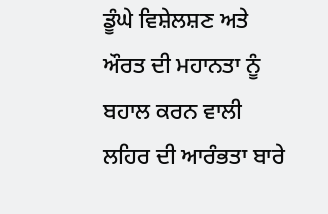ਡੂੰਘੇ ਵਿਸ਼ੇਲਸ਼ਣ ਅਤੇ ਔਰਤ ਦੀ ਮਹਾਨਤਾ ਨੂੰ ਬਹਾਲ ਕਰਨ ਵਾਲੀ ਲਹਿਰ ਦੀ ਆਰੰਭਤਾ ਬਾਰੇ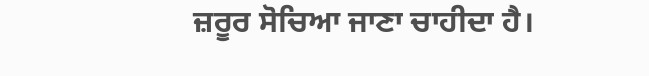ਜ਼ਰੂਰ ਸੋਚਿਆ ਜਾਣਾ ਚਾਹੀਦਾ ਹੈ।